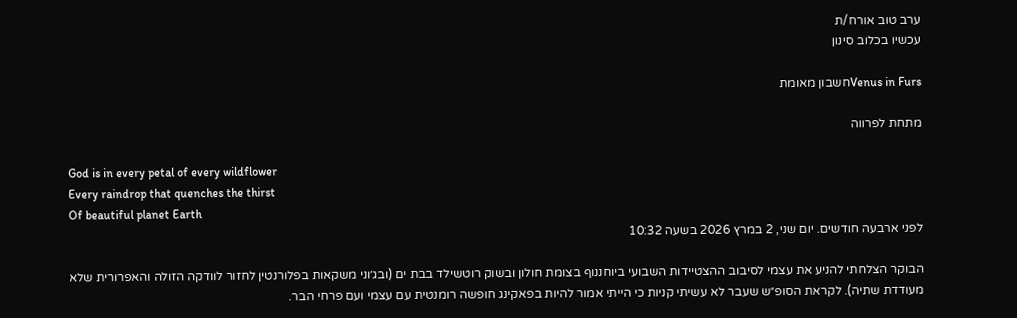ערב טוב אורח/ת
עכשיו בכלוב סינון

Venus in Fursחשבון מאומת

מתחת לפרווה

God is in every petal of every wildflower
Every raindrop that quenches the thirst
Of beautiful planet Earth
לפני ארבעה חודשים. יום שני, 2 במרץ 2026 בשעה 10:32

הבוקר הצלחתי להניע את עצמי לסיבוב ההצטיידות השבועי ביוחננוף בצומת חולון ובשוק רוטשילד בבת ים (ובג׳וני משקאות בפלורנטין לחזור לוודקה הזולה והאפרורית שלא מעודדת שתיה). לקראת הסופ״ש שעבר לא עשיתי קניות כי הייתי אמור להיות בפאקינג חופשה רומנטית עם עצמי ועם פרחי הבר.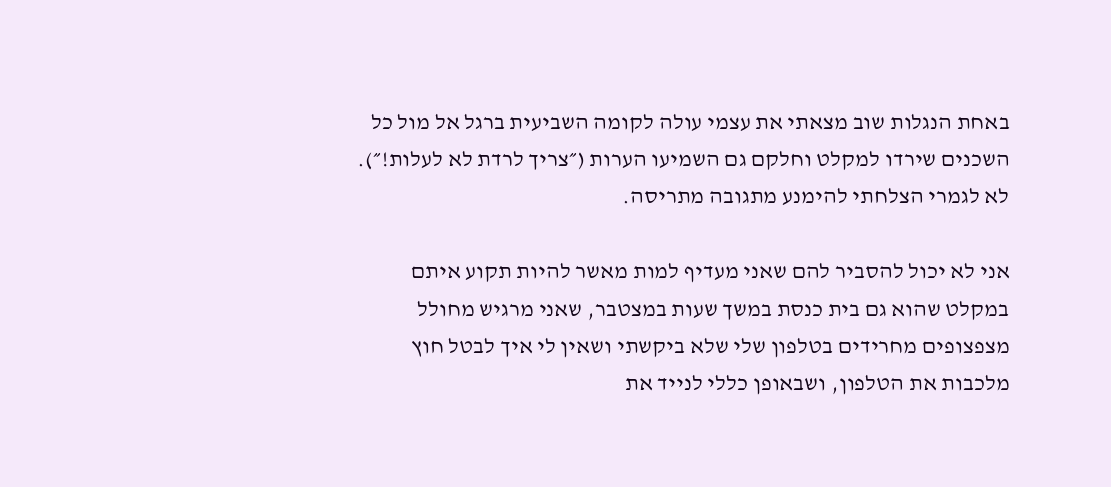באחת הנגלות שוב מצאתי את עצמי עולה לקומה השביעית ברגל אל מול כל השכנים שירדו למקלט וחלקם גם השמיעו הערות (״צריך לרדת לא לעלות!״). לא לגמרי הצלחתי להימנע מתגובה מתריסה.

אני לא יכול להסביר להם שאני מעדיף למות מאשר להיות תקוע איתם במקלט שהוא גם בית כנסת במשך שעות במצטבר, שאני מרגיש מחולל מצפצופים מחרידים בטלפון שלי שלא ביקשתי ושאין לי איך לבטל חוץ מלכבות את הטלפון, ושבאופן כללי לנייד את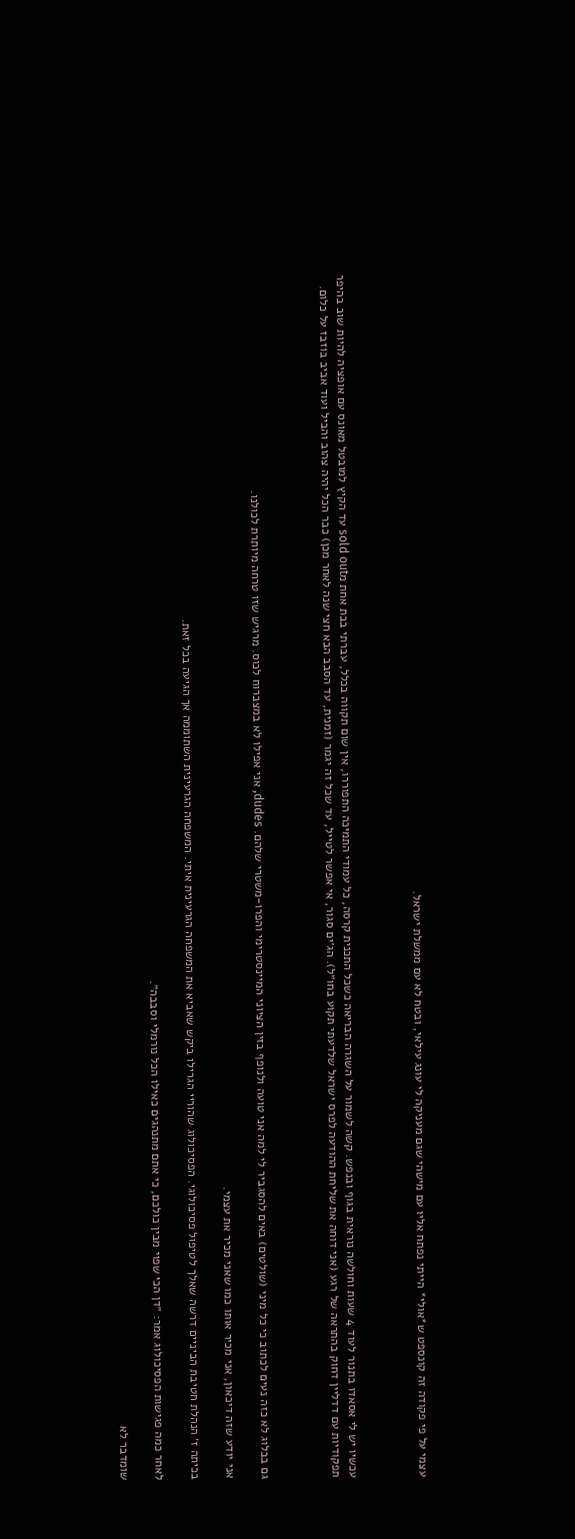עצמי על פי פקודה זה קונספט ש*אולי* הייתי נפתח אליו עם מישהי שגם מעניקה לי עונג עילאי, ובטח לא עם ממשלת ישראל.



עכשיו יש לי אסאדו בתנור לעוד 4 שעות וחולשה נוראית בגוף ובנפש. קשה לשמור על השגרה הבריאה כשכל התכנית קרסה, כל עמודי התמיכה התפוררו, אין שום תקווה בכלל, עברתי בבת אחת מsold out עד הקיץ למובטל מאונס עם אופציה להיות שוב בהיפר תפקודיות עם דדליין דחוק בהתראה של רגע (אני דוחה את שליחת ההודעה לפרס ישראל שלדעתי תקוע בחו״ל). הג׳ים סגור, אי אפשר לטייל, עד שכל זה יגמר (זמנית, עד הסבב הבא חצי שנה לאחר מכן) כבר הכל יהיה צהוב והביל ועוד אביב בוזבז על כלום.



גם בבלוג לא כזה נעים לכתוב כי כל מיני (שולטים) באים להסגביר לי למה אני טועה ולנופף בזין הציוני המיינסטרימי והפרו-משטרי שלהם. dudes, אני אפילו לא במצברוח לכוס. מרגיש שזו טרחה מיותרת לכולנו.

אני יודע שזה דיכאון, אני מכיר אותו כמו שאני מכיר את עצמי.

בכיתה ז׳ הנהלת חטיבת הביניים דרשה שאלך לטיפול פסיכולוגי. הפסיכולוג שהוריי הגרילו ביקש שאביא את המשפחה הגרעינית איתי. המשפחה הגרעינית השתוממה אך הגיעה בכל זאת.

לאחר כמה פגישות הפסיכולוג אמר: ״דן הכי שפוי מבין כולכם, כי אתם מתנהגים כאילו הכל נורמלי וסבבה״.

שומדבר לא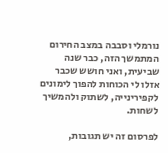נורמלי וסבבה במצב החירום המתמשך הזה, כבר שנה שביעית, ואני חושש שכבר אזלו לי הכוחות להפוך לימונים לקפירינייה, לשתוק ולהמשיך לשחות.

לפרסום זה יש תגובות,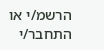הרשמ/י או התחבר/י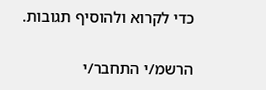כדי לקרוא ולהוסיף תגובות.

הרשמ/י התחבר/י